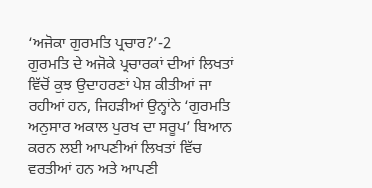‘ਅਜੋਕਾ ਗੁਰਮਤਿ ਪ੍ਰਚਾਰ?’-2
ਗੁਰਮਤਿ ਦੇ ਅਜੋਕੇ ਪ੍ਰਚਾਰਕਾਂ ਦੀਆਂ ਲਿਖਤਾਂ ਵਿੱਚੋਂ ਕੁਝ ਉਦਾਹਰਣਾਂ ਪੇਸ਼ ਕੀਤੀਆਂ ਜਾ ਰਹੀਆਂ ਹਨ, ਜਿਹੜੀਆਂ ਉਨ੍ਹਾਂਨੇ ‘ਗੁਰਮਤਿ ਅਨੁਸਾਰ ਅਕਾਲ ਪੁਰਖ ਦਾ ਸਰੂਪ’ ਬਿਆਨ ਕਰਨ ਲਈ ਆਪਣੀਆਂ ਲਿਖਤਾਂ ਵਿੱਚ ਵਰਤੀਆਂ ਹਨ ਅਤੇ ਆਪਣੀ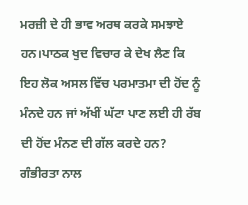ਮਰਜ਼ੀ ਦੇ ਹੀ ਭਾਵ ਅਰਥ ਕਰਕੇ ਸਮਝਾਏ ਹਨ।ਪਾਠਕ ਖੁਦ ਵਿਚਾਰ ਕੇ ਦੇਖ ਲੈਣ ਕਿ ਇਹ ਲੋਕ ਅਸਲ ਵਿੱਚ ਪਰਮਾਤਮਾ ਦੀ ਹੋਂਦ ਨੂੰ ਮੰਨਦੇ ਹਨ ਜਾਂ ਅੱਖੀਂ ਘੱਟਾ ਪਾਣ ਲਈ ਹੀ ਰੱਬ ਦੀ ਹੋਂਦ ਮੰਨਣ ਦੀ ਗੱਲ ਕਰਦੇ ਹਨ? ਗੰਭੀਰਤਾ ਨਾਲ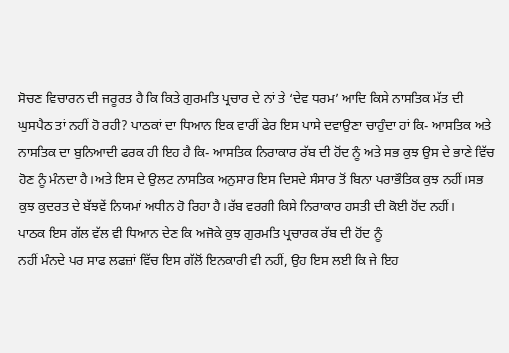ਸੋਚਣ ਵਿਚਾਰਨ ਦੀ ਜਰੂਰਤ ਹੈ ਕਿ ਕਿਤੇ ਗੁਰਮਤਿ ਪ੍ਰਚਾਰ ਦੇ ਨਾਂ ਤੇ ‘ਦੇਵ ਧਰਮ’ ਆਦਿ ਕਿਸੇ ਨਾਸਤਿਕ ਮੱਤ ਦੀ ਘੁਸਪੈਠ ਤਾਂ ਨਹੀਂ ਹੋ ਰਹੀ? ਪਾਠਕਾਂ ਦਾ ਧਿਆਨ ਇਕ ਵਾਰੀਂ ਫੇਰ ਇਸ ਪਾਸੇ ਦਵਾਉਣਾ ਚਾਹੁੰਦਾ ਹਾਂ ਕਿ- ਆਸਤਿਕ ਅਤੇ ਨਾਸਤਿਕ ਦਾ ਬੁਨਿਆਦੀ ਫਰਕ ਹੀ ਇਹ ਹੈ ਕਿ- ਆਸਤਿਕ ਨਿਰਾਕਾਰ ਰੱਬ ਦੀ ਹੋਂਦ ਨੂੰ ਅਤੇ ਸਭ ਕੁਝ ਉਸ ਦੇ ਭਾਣੇ ਵਿੱਚ ਹੋਣ ਨੂੰ ਮੰਨਦਾ ਹੈ।ਅਤੇ ਇਸ ਦੇ ਉਲਟ ਨਾਸਤਿਕ ਅਨੁਸਾਰ ਇਸ ਦਿਸਦੇ ਸੰਸਾਰ ਤੋਂ ਬਿਨਾ ਪਰਾਭੌਤਿਕ ਕੁਝ ਨਹੀਂ।ਸਭ ਕੁਝ ਕੁਦਰਤ ਦੇ ਬੱਝਵੇਂ ਨਿਯਮਾਂ ਅਧੀਨ ਹੋ ਰਿਹਾ ਹੈ।ਰੱਬ ਵਰਗੀ ਕਿਸੇ ਨਿਰਾਕਾਰ ਹਸਤੀ ਦੀ ਕੋਈ ਹੋਂਦ ਨਹੀਂ।
ਪਾਠਕ ਇਸ ਗੱਲ ਵੱਲ ਵੀ ਧਿਆਨ ਦੇਣ ਕਿ ਅਜੋਕੇ ਕੁਝ ਗੁਰਮਤਿ ਪ੍ਰਚਾਰਕ ਰੱਬ ਦੀ ਹੋਂਦ ਨੂੰ
ਨਹੀਂ ਮੰਨਦੇ ਪਰ ਸਾਫ ਲਫਜ਼ਾਂ ਵਿੱਚ ਇਸ ਗੱਲੋਂ ਇਨਕਾਰੀ ਵੀ ਨਹੀਂ, ਉਹ ਇਸ ਲਈ ਕਿ ਜੇ ਇਹ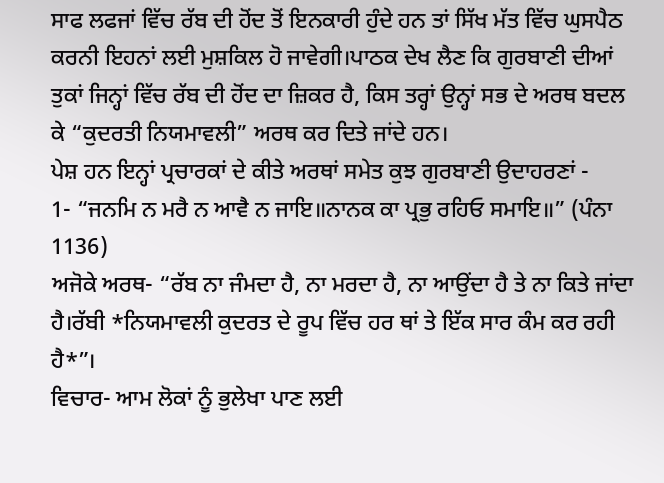ਸਾਫ ਲਫਜਾਂ ਵਿੱਚ ਰੱਬ ਦੀ ਹੋਂਦ ਤੋਂ ਇਨਕਾਰੀ ਹੁੰਦੇ ਹਨ ਤਾਂ ਸਿੱਖ ਮੱਤ ਵਿੱਚ ਘੁਸਪੈਠ ਕਰਨੀ ਇਹਨਾਂ ਲਈ ਮੁਸ਼ਕਿਲ ਹੋ ਜਾਵੇਗੀ।ਪਾਠਕ ਦੇਖ ਲੈਣ ਕਿ ਗੁਰਬਾਣੀ ਦੀਆਂ ਤੁਕਾਂ ਜਿਨ੍ਹਾਂ ਵਿੱਚ ਰੱਬ ਦੀ ਹੋਂਦ ਦਾ ਜ਼ਿਕਰ ਹੈ, ਕਿਸ ਤਰ੍ਹਾਂ ਉਨ੍ਹਾਂ ਸਭ ਦੇ ਅਰਥ ਬਦਲ ਕੇ “ਕੁਦਰਤੀ ਨਿਯਮਾਵਲੀ” ਅਰਥ ਕਰ ਦਿਤੇ ਜਾਂਦੇ ਹਨ।
ਪੇਸ਼ ਹਨ ਇਨ੍ਹਾਂ ਪ੍ਰਚਾਰਕਾਂ ਦੇ ਕੀਤੇ ਅਰਥਾਂ ਸਮੇਤ ਕੁਝ ਗੁਰਬਾਣੀ ਉਦਾਹਰਣਾਂ -
1- “ਜਨਮਿ ਨ ਮਰੈ ਨ ਆਵੈ ਨ ਜਾਇ॥ਨਾਨਕ ਕਾ ਪ੍ਰਭੁ ਰਹਿਓ ਸਮਾਇ॥” (ਪੰਨਾ 1136)
ਅਜੋਕੇ ਅਰਥ- “ਰੱਬ ਨਾ ਜੰਮਦਾ ਹੈ, ਨਾ ਮਰਦਾ ਹੈ, ਨਾ ਆਉਂਦਾ ਹੈ ਤੇ ਨਾ ਕਿਤੇ ਜਾਂਦਾ ਹੈ।ਰੱਬੀ *ਨਿਯਮਾਵਲੀ ਕੁਦਰਤ ਦੇ ਰੂਪ ਵਿੱਚ ਹਰ ਥਾਂ ਤੇ ਇੱਕ ਸਾਰ ਕੰਮ ਕਰ ਰਹੀ ਹੈ*”।
ਵਿਚਾਰ- ਆਮ ਲੋਕਾਂ ਨੂੰ ਭੁਲੇਖਾ ਪਾਣ ਲਈ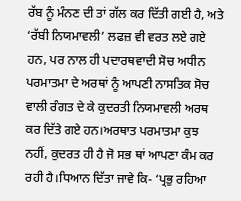ਰੱਬ ਨੂੰ ਮੰਨਣ ਦੀ ਤਾਂ ਗੱਲ ਕਰ ਦਿੱਤੀ ਗਈ ਹੈ, ਅਤੇ ‘ਰੱਬੀ ਨਿਯਮਾਵਲੀ’ ਲਫਜ਼ ਵੀ ਵਰਤ ਲਏ ਗਏ ਹਨ, ਪਰ ਨਾਲ ਹੀ ਪਦਾਰਥਵਾਦੀ ਸੋਚ ਅਧੀਨ ਪਰਮਾਤਮਾ ਦੇ ਅਰਥਾਂ ਨੂੰ ਆਪਣੀ ਨਾਸਤਿਕ ਸੋਚ ਵਾਲੀ ਰੰਗਤ ਦੇ ਕੇ ਕੁਦਰਤੀ ਨਿਯਮਾਵਲੀ ਅਰਥ ਕਰ ਦਿੱਤੇ ਗਏ ਹਨ।ਅਰਥਾਤ ਪਰਮਾਤਮਾ ਕੁਝ ਨਹੀਂ, ਕੁਦਰਤ ਹੀ ਹੈ ਜੋ ਸਭ ਥਾਂ ਆਪਣਾ ਕੰਮ ਕਰ ਰਹੀ ਹੈ।ਧਿਆਨ ਦਿੱਤਾ ਜਾਵੇ ਕਿ- ‘ਪ੍ਰਭੁ ਰਹਿਆ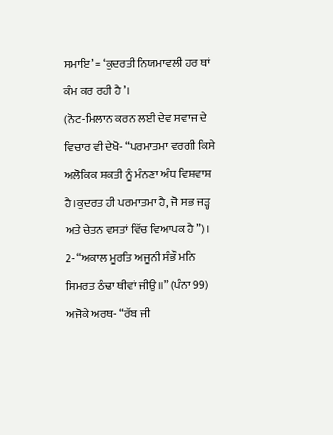ਸਮਾਇ’ = ‘ਕੁਦਰਤੀ ਨਿਯਮਾਵਲੀ ਹਰ ਥਾਂ ਕੰਮ ਕਰ ਰਹੀ ਹੈ’।
(ਨੋਟ-ਮਿਲਾਨ ਕਰਨ ਲਈ ਦੇਵ ਸਵਾਜ ਦੇ ਵਿਚਾਰ ਵੀ ਦੇਖੋ- “ਪਰਮਾਤਮਾ ਵਰਗੀ ਕਿਸੇ ਅਲੋਕਿਕ ਸ਼ਕਤੀ ਨੂੰ ਮੰਨਣਾ ਅੰਧ ਵਿਸ਼ਵਾਸ਼ ਹੈ।ਕੁਦਰਤ ਹੀ ਪਰਮਾਤਮਾ ਹੈ, ਜੋ ਸਭ ਜੜ੍ਹ ਅਤੇ ਚੇਤਨ ਵਸਤਾਂ ਵਿੱਚ ਵਿਆਪਕ ਹੈ”)।
2- “ਅਕਾਲ ਮੂਰਤਿ ਅਜੂਨੀ ਸੰਭੌ ਮਨਿ ਸਿਮਰਤ ਠੰਢਾ ਥੀਵਾਂ ਜੀਉ॥” (ਪੰਨਾ 99)
ਅਜੋਕੇ ਅਰਥ- “ਰੱਬ ਜੀ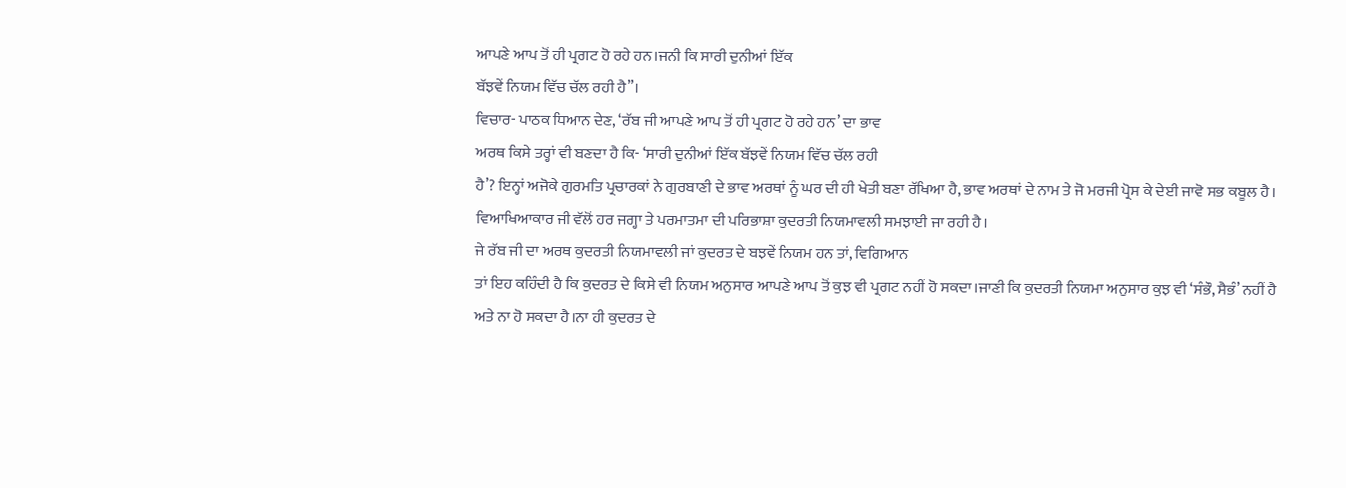ਆਪਣੇ ਆਪ ਤੋਂ ਹੀ ਪ੍ਰਗਟ ਹੋ ਰਹੇ ਹਨ।ਜਨੀ ਕਿ ਸਾਰੀ ਦੁਨੀਆਂ ਇੱਕ
ਬੱਝਵੇਂ ਨਿਯਮ ਵਿੱਚ ਚੱਲ ਰਹੀ ਹੈ”।
ਵਿਚਾਰ- ਪਾਠਕ ਧਿਆਨ ਦੇਣ, ‘ਰੱਬ ਜੀ ਆਪਣੇ ਆਪ ਤੋਂ ਹੀ ਪ੍ਰਗਟ ਹੋ ਰਹੇ ਹਨ’ ਦਾ ਭਾਵ
ਅਰਥ ਕਿਸੇ ਤਰ੍ਹਾਂ ਵੀ ਬਣਦਾ ਹੈ ਕਿ- ‘ਸਾਰੀ ਦੁਨੀਆਂ ਇੱਕ ਬੱਝਵੇਂ ਨਿਯਮ ਵਿੱਚ ਚੱਲ ਰਹੀ
ਹੈ’? ਇਨ੍ਹਾਂ ਅਜੋਕੇ ਗੁਰਮਤਿ ਪ੍ਰਚਾਰਕਾਂ ਨੇ ਗੁਰਬਾਣੀ ਦੇ ਭਾਵ ਅਰਥਾਂ ਨੂੰ ਘਰ ਦੀ ਹੀ ਖੇਤੀ ਬਣਾ ਰੱਖਿਆ ਹੈ, ਭਾਵ ਅਰਥਾਂ ਦੇ ਨਾਮ ਤੇ ਜੋ ਮਰਜੀ ਪ੍ਰੋਸ ਕੇ ਦੇਈ ਜਾਵੋ ਸਭ ਕਬੂਲ ਹੈ। ਵਿਆਖਿਆਕਾਰ ਜੀ ਵੱਲੋਂ ਹਰ ਜਗ੍ਹਾ ਤੇ ਪਰਮਾਤਮਾ ਦੀ ਪਰਿਭਾਸ਼ਾ ਕੁਦਰਤੀ ਨਿਯਮਾਵਲੀ ਸਮਝਾਈ ਜਾ ਰਹੀ ਹੈ।
ਜੇ ਰੱਬ ਜੀ ਦਾ ਅਰਥ ਕੁਦਰਤੀ ਨਿਯਮਾਵਲੀ ਜਾਂ ਕੁਦਰਤ ਦੇ ਬਝਵੇਂ ਨਿਯਮ ਹਨ ਤਾਂ, ਵਿਗਿਆਨ
ਤਾਂ ਇਹ ਕਹਿੰਦੀ ਹੈ ਕਿ ਕੁਦਰਤ ਦੇ ਕਿਸੇ ਵੀ ਨਿਯਮ ਅਨੁਸਾਰ ਆਪਣੇ ਆਪ ਤੋਂ ਕੁਝ ਵੀ ਪ੍ਰਗਟ ਨਹੀਂ ਹੋ ਸਕਦਾ।ਜਾਣੀ ਕਿ ਕੁਦਰਤੀ ਨਿਯਮਾ ਅਨੁਸਾਰ ਕੁਝ ਵੀ ‘ਸੰਭੌ, ਸੈਭੰ’ ਨਹੀਂ ਹੈ ਅਤੇ ਨਾ ਹੋ ਸਕਦਾ ਹੈ।ਨਾ ਹੀ ਕੁਦਰਤ ਦੇ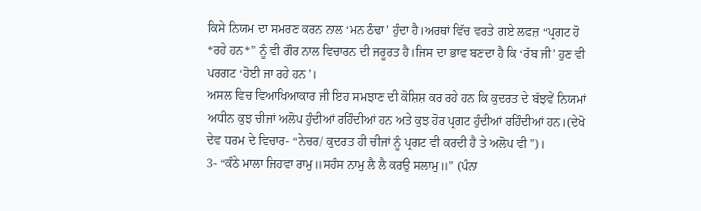ਕਿਸੇ ਨਿਯਮ ਦਾ ਸਮਰਣ ਕਰਨ ਨਾਲ ‘ਮਨ ਠੰਢਾ’ ਹੁੰਦਾ ਹੈ।ਅਰਥਾਂ ਵਿੱਚ ਵਰਤੇ ਗਏ ਲਫਜ਼ “ਪ੍ਰਗਟ ਹੋ *ਰਹੇ ਹਨ*” ਨੂੰ ਵੀ ਗੌਰ ਨਾਲ ਵਿਚਾਰਨ ਦੀ ਜਰੂਰਤ ਹੈ।ਜਿਸ ਦਾ ਭਾਵ ਬਣਦਾ ਹੈ ਕਿ ‘ਰੱਬ ਜੀ’ ਹੁਣ ਵੀ ਪਰਗਟ ‘ਹੋਈ ਜਾ ਰਹੇ ਹਨ’।
ਅਸਲ ਵਿਚ ਵਿਆਖਿਆਕਾਰ ਜੀ ਇਹ ਸਮਝਾਣ ਦੀ ਕੋਸ਼ਿਸ਼ ਕਰ ਰਹੇ ਹਨ ਕਿ ਕੁਦਰਤ ਦੇ ਬੱਝਵੇਂ ਨਿਯਮਾਂ ਅਧੀਨ ਕੁਝ ਚੀਜਾਂ ਅਲੋਪ ਹੁੰਦੀਆਂ ਰਹਿੰਦੀਆਂ ਹਨ ਅਤੇ ਕੁਝ ਹੋਰ ਪ੍ਰਗਟ ਹੁੰਦੀਆਂ ਰਹਿੰਦੀਆਂ ਹਨ।(ਦੇਖੋ ਦੇਵ ਧਰਮ ਦੇ ਵਿਚਾਰ- “ਨੇਚਰ/ ਕੁਦਰਤ ਹੀ ਚੀਜਾਂ ਨੂੰ ਪ੍ਰਗਟ ਵੀ ਕਰਦੀ ਹੈ ਤੇ ਅਲੋਪ ਵੀ”)।
3- “ਕੰਠੇ ਮਾਲਾ ਜਿਹਵਾ ਰਾਮੁ॥ਸਹੰਸ ਨਾਮੁ ਲੈ ਲੈ ਕਰਉ ਸਲਾਮੁ॥” (ਪੰਨਾ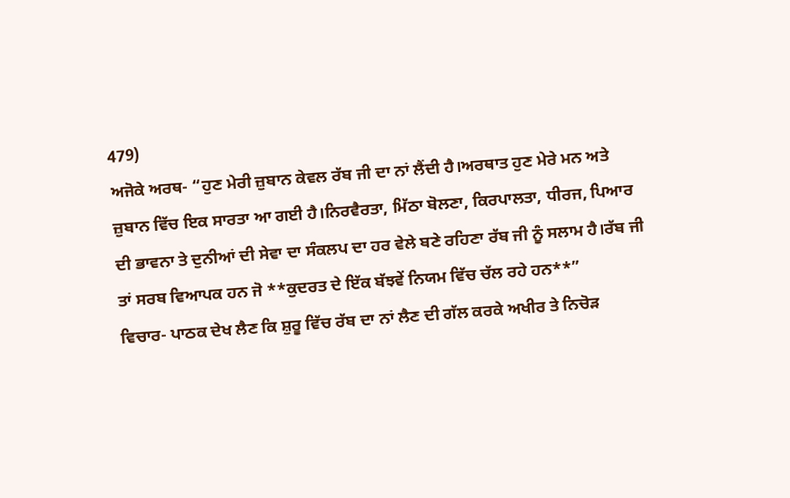479)
ਅਜੋਕੇ ਅਰਥ- “ਹੁਣ ਮੇਰੀ ਜ਼ੁਬਾਨ ਕੇਵਲ ਰੱਬ ਜੀ ਦਾ ਨਾਂ ਲੈਂਦੀ ਹੈ।ਅਰਥਾਤ ਹੁਣ ਮੇਰੇ ਮਨ ਅਤੇ ਜ਼ੁਬਾਨ ਵਿੱਚ ਇਕ ਸਾਰਤਾ ਆ ਗਈ ਹੈ।ਨਿਰਵੈਰਤਾ, ਮਿੱਠਾ ਬੋਲਣਾ, ਕਿਰਪਾਲਤਾ, ਧੀਰਜ, ਪਿਆਰ ਦੀ ਭਾਵਨਾ ਤੇ ਦੁਨੀਆਂ ਦੀ ਸੇਵਾ ਦਾ ਸੰਕਲਪ ਦਾ ਹਰ ਵੇਲੇ ਬਣੇ ਰਹਿਣਾ ਰੱਬ ਜੀ ਨੂੰ ਸਲਾਮ ਹੈ।ਰੱਬ ਜੀ ਤਾਂ ਸਰਬ ਵਿਆਪਕ ਹਨ ਜੋ **ਕੁਦਰਤ ਦੇ ਇੱਕ ਬੱਝਵੇਂ ਨਿਯਮ ਵਿੱਚ ਚੱਲ ਰਹੇ ਹਨ**”
ਵਿਚਾਰ- ਪਾਠਕ ਦੇਖ ਲੈਣ ਕਿ ਸ਼ੁਰੂ ਵਿੱਚ ਰੱਬ ਦਾ ਨਾਂ ਲੈਣ ਦੀ ਗੱਲ ਕਰਕੇ ਅਖੀਰ ਤੇ ਨਿਚੋੜ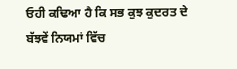ਓਹੀ ਕਢਿਆ ਹੈ ਕਿ ਸਭ ਕੁਝ ਕੁਦਰਤ ਦੇ ਬੱਝਵੇਂ ਨਿਯਮਾਂ ਵਿੱਚ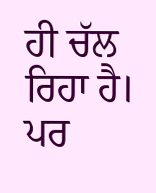ਹੀ ਚੱਲ ਰਿਹਾ ਹੈ।
ਪਰ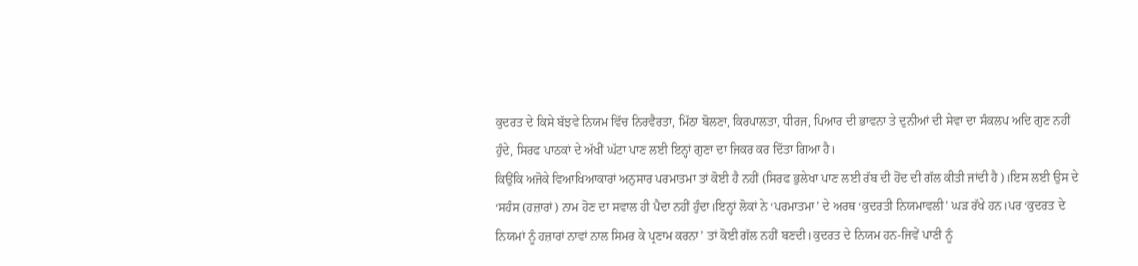ਕੁਦਰਤ ਦੇ ਕਿਸੇ ਬੱਝਵੇ ਨਿਯਮ ਵਿੱਚ ਨਿਰਵੈਰਤਾ, ਮਿੱਠਾ ਬੋਲਣਾ, ਕਿਰਪਾਲਤਾ, ਧੀਰਜ, ਪਿਆਰ ਦੀ ਭਾਵਨਾ ਤੇ ਦੁਨੀਆਂ ਦੀ ਸੇਵਾ ਦਾ ਸੰਕਲਪ ਅਦਿ ਗੁਣ ਨਹੀਂ ਹੁੰਦੇ, ਸਿਰਫ ਪਾਠਕਾਂ ਦੇ ਅੱਖੀਂ ਘੱਟਾ ਪਾਣ ਲਈ ਇਨ੍ਹਾਂ ਗੁਣਾ ਦਾ ਜਿਕਰ ਕਰ ਦਿੱਤਾ ਗਿਆ ਹੈ।
ਕਿਉਂਕਿ ਅਜੋਕੇ ਵਿਆਖਿਆਕਾਰਾਂ ਅਨੁਸਾਰ ਪਰਮਾਤਮਾ ਤਾਂ ਕੋਈ ਹੈ ਨਹੀਂ (ਸਿਰਫ ਭੁਲੇਖਾ ਪਾਣ ਲਈ ਰੱਬ ਦੀ ਹੋਂਦ ਦੀ ਗੱਲ ਕੀਤੀ ਜਾਂਦੀ ਹੈ)।ਇਸ ਲਈ ਉਸ ਦੇ ‘ਸਹੰਸ (ਹਜ਼ਾਰਾਂ) ਨਾਮ ਹੋਣ ਦਾ ਸਵਾਲ ਹੀ ਪੈਦਾ ਨਹੀਂ ਹੁੰਦਾ।ਇਨ੍ਹਾਂ ਲੋਕਾਂ ਨੇ ‘ਪਰਮਾਤਮਾ’ ਦੇ ਅਰਥ ‘ਕੁਦਰਤੀ ਨਿਯਮਾਵਲੀ’ ਘੜ ਰੱਖੇ ਹਨ।ਪਰ ‘ਕੁਦਰਤ ਦੇ ਨਿਯਮਾਂ ਨੂੰ ਹਜ਼ਾਰਾਂ ਨਾਵਾਂ ਨਾਲ ਸਿਮਰ ਕੇ ਪ੍ਰਣਾਮ ਕਰਨਾ’ ਤਾਂ ਕੋਈ ਗੱਲ ਨਹੀਂ ਬਣਦੀ।ਕੁਦਰਤ ਦੇ ਨਿਯਮ ਹਨ-ਜਿਵੇਂ ਪਾਣੀ ਨੂੰ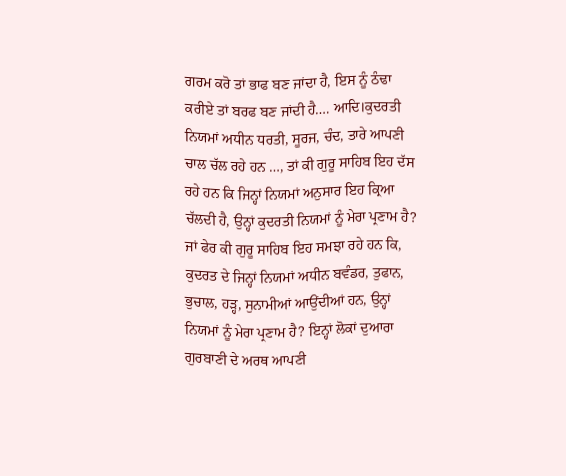ਗਰਮ ਕਰੋ ਤਾਂ ਭਾਫ ਬਣ ਜਾਂਦਾ ਹੈ, ਇਸ ਨੂੰ ਠੰਢਾ ਕਰੀਏ ਤਾਂ ਬਰਫ ਬਣ ਜਾਂਦੀ ਹੈ…. ਆਦਿ।ਕੁਦਰਤੀ ਨਿਯਮਾਂ ਅਧੀਨ ਧਰਤੀ, ਸੂਰਜ, ਚੰਦ, ਤਾਰੇ ਆਪਣੀ ਚਾਲ ਚੱਲ ਰਹੇ ਹਨ …, ਤਾਂ ਕੀ ਗੁਰੂ ਸਾਹਿਬ ਇਹ ਦੱਸ ਰਹੇ ਹਨ ਕਿ ਜਿਨ੍ਹਾਂ ਨਿਯਮਾਂ ਅਨੁਸਾਰ ਇਹ ਕ੍ਰਿਆ ਚੱਲਦੀ ਹੈ, ਉਨ੍ਹਾਂ ਕੁਦਰਤੀ ਨਿਯਮਾਂ ਨੂੰ ਮੇਰਾ ਪ੍ਰਣਾਮ ਹੈ?
ਜਾਂ ਫੇਰ ਕੀ ਗੁਰੂ ਸਾਹਿਬ ਇਹ ਸਮਝਾ ਰਹੇ ਹਨ ਕਿ, ਕੁਦਰਤ ਦੇ ਜਿਨ੍ਹਾਂ ਨਿਯਮਾਂ ਅਧੀਨ ਬਵੰਡਰ, ਤੁਫਾਨ, ਭੁਚਾਲ, ਹੜ੍ਹ, ਸੁਨਾਮੀਆਂ ਆਉਂਦੀਆਂ ਹਨ, ਉਨ੍ਹਾਂ ਨਿਯਮਾਂ ਨੂੰ ਮੇਰਾ ਪ੍ਰਣਾਮ ਹੈ? ਇਨ੍ਹਾਂ ਲੋਕਾਂ ਦੁਆਰਾ ਗੁਰਬਾਣੀ ਦੇ ਅਰਥ ਆਪਣੀ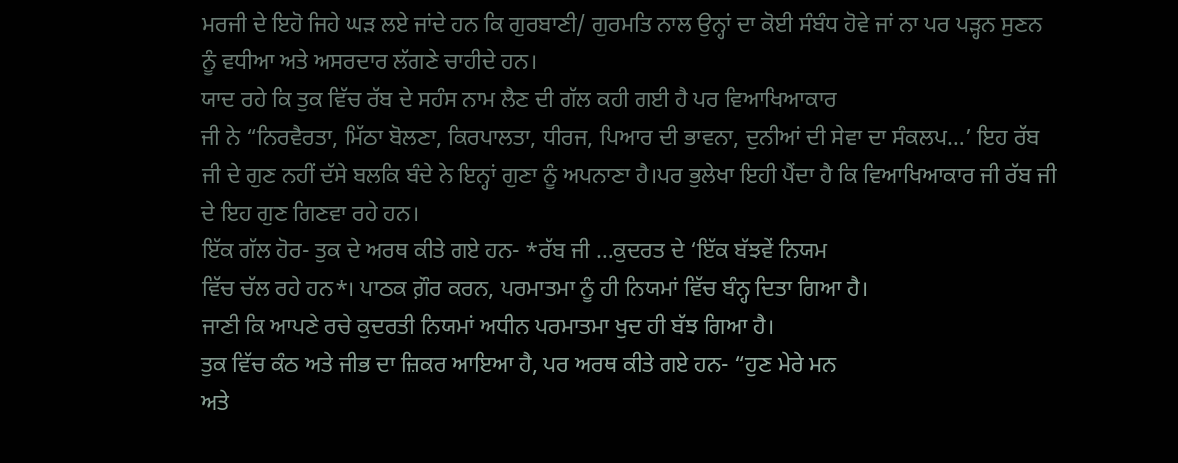ਮਰਜੀ ਦੇ ਇਹੋ ਜਿਹੇ ਘੜ ਲਏ ਜਾਂਦੇ ਹਨ ਕਿ ਗੁਰਬਾਣੀ/ ਗੁਰਮਤਿ ਨਾਲ ਉਨ੍ਹਾਂ ਦਾ ਕੋਈ ਸੰਬੰਧ ਹੋਵੇ ਜਾਂ ਨਾ ਪਰ ਪੜ੍ਹਨ ਸੁਣਨ ਨੂੰ ਵਧੀਆ ਅਤੇ ਅਸਰਦਾਰ ਲੱਗਣੇ ਚਾਹੀਦੇ ਹਨ।
ਯਾਦ ਰਹੇ ਕਿ ਤੁਕ ਵਿੱਚ ਰੱਬ ਦੇ ਸਹੰਸ ਨਾਮ ਲੈਣ ਦੀ ਗੱਲ ਕਹੀ ਗਈ ਹੈ ਪਰ ਵਿਆਖਿਆਕਾਰ
ਜੀ ਨੇ “ਨਿਰਵੈਰਤਾ, ਮਿੱਠਾ ਬੋਲਣਾ, ਕਿਰਪਾਲਤਾ, ਧੀਰਜ, ਪਿਆਰ ਦੀ ਭਾਵਨਾ, ਦੁਨੀਆਂ ਦੀ ਸੇਵਾ ਦਾ ਸੰਕਲਪ…’ ਇਹ ਰੱਬ ਜੀ ਦੇ ਗੁਣ ਨਹੀਂ ਦੱਸੇ ਬਲਕਿ ਬੰਦੇ ਨੇ ਇਨ੍ਹਾਂ ਗੁਣਾ ਨੂੰ ਅਪਨਾਣਾ ਹੈ।ਪਰ ਭੁਲੇਖਾ ਇਹੀ ਪੈਂਦਾ ਹੈ ਕਿ ਵਿਆਖਿਆਕਾਰ ਜੀ ਰੱਬ ਜੀ ਦੇ ਇਹ ਗੁਣ ਗਿਣਵਾ ਰਹੇ ਹਨ।
ਇੱਕ ਗੱਲ ਹੋਰ- ਤੁਕ ਦੇ ਅਰਥ ਕੀਤੇ ਗਏ ਹਨ- *ਰੱਬ ਜੀ …ਕੁਦਰਤ ਦੇ ‘ਇੱਕ ਬੱਝਵੇਂ ਨਿਯਮ
ਵਿੱਚ ਚੱਲ ਰਹੇ ਹਨ*। ਪਾਠਕ ਗ਼ੌਰ ਕਰਨ, ਪਰਮਾਤਮਾ ਨੂੰ ਹੀ ਨਿਯਮਾਂ ਵਿੱਚ ਬੰਨ੍ਹ ਦਿਤਾ ਗਿਆ ਹੈ।
ਜਾਣੀ ਕਿ ਆਪਣੇ ਰਚੇ ਕੁਦਰਤੀ ਨਿਯਮਾਂ ਅਧੀਨ ਪਰਮਾਤਮਾ ਖੁਦ ਹੀ ਬੱਝ ਗਿਆ ਹੈ।
ਤੁਕ ਵਿੱਚ ਕੰਠ ਅਤੇ ਜੀਭ ਦਾ ਜ਼ਿਕਰ ਆਇਆ ਹੈ, ਪਰ ਅਰਥ ਕੀਤੇ ਗਏ ਹਨ- “ਹੁਣ ਮੇਰੇ ਮਨ
ਅਤੇ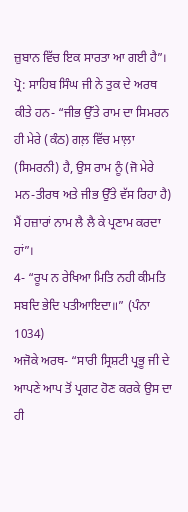ਜ਼ੁਬਾਨ ਵਿੱਚ ਇਕ ਸਾਰਤਾ ਆ ਗਈ ਹੈ”।
ਪ੍ਰੋ: ਸਾਹਿਬ ਸਿੰਘ ਜੀ ਨੇ ਤੁਕ ਦੇ ਅਰਥ ਕੀਤੇ ਹਨ- “ਜੀਭ ਉੱਤੇ ਰਾਮ ਦਾ ਸਿਮਰਨ ਹੀ ਮੇਰੇ (ਕੰਠ) ਗਲ਼ ਵਿੱਚ ਮਾਲ਼ਾ (ਸਿਮਰਨੀ) ਹੈ, ਉਸ ਰਾਮ ਨੂੰ (ਜੋ ਮੇਰੇ ਮਨ-ਤੀਰਥ ਅਤੇ ਜੀਭ ਉੱਤੇ ਵੱਸ ਰਿਹਾ ਹੈ) ਮੈਂ ਹਜ਼ਾਰਾਂ ਨਾਮ ਲੈ ਲੈ ਕੇ ਪ੍ਰਣਾਮ ਕਰਦਾ ਹਾਂ”।
4- “ਰੂਪ ਨ ਰੇਖਿਆ ਮਿਤਿ ਨਹੀ ਕੀਮਤਿ ਸਬਦਿ ਭੇਦਿ ਪਤੀਆਇਦਾ॥” (ਪੰਨਾ 1034)
ਅਜੋਕੇ ਅਰਥ- “ਸਾਰੀ ਸ੍ਰਿਸ਼ਟੀ ਪ੍ਰਭੂ ਜੀ ਦੇ ਆਪਣੇ ਆਪ ਤੋਂ ਪ੍ਰਗਟ ਹੋਣ ਕਰਕੇ ਉਸ ਦਾ ਹੀ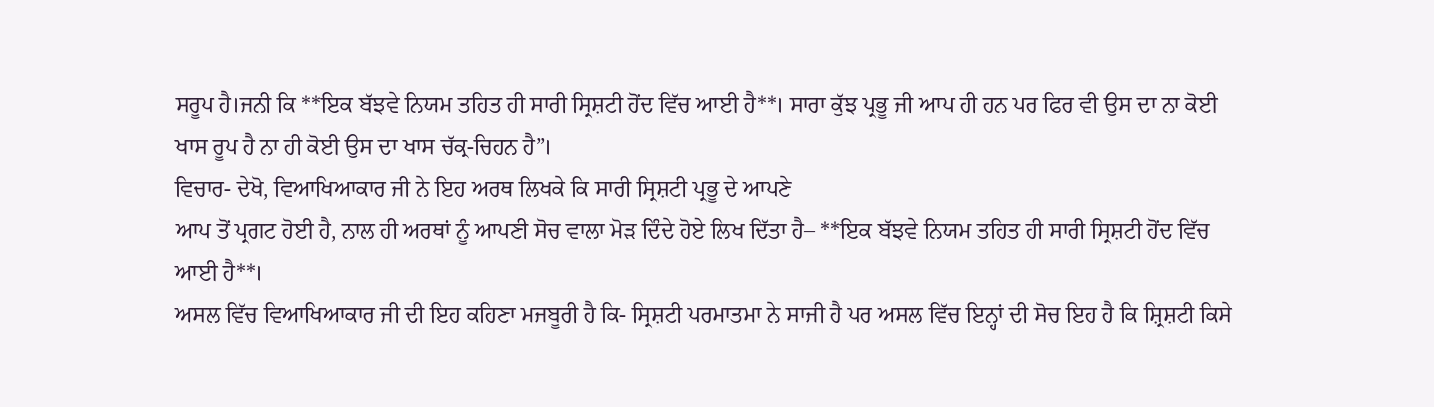ਸਰੂਪ ਹੈ।ਜਨੀ ਕਿ **ਇਕ ਬੱਝਵੇ ਨਿਯਮ ਤਹਿਤ ਹੀ ਸਾਰੀ ਸ੍ਰਿਸ਼ਟੀ ਹੋਂਦ ਵਿੱਚ ਆਈ ਹੈ**। ਸਾਰਾ ਕੁੱਝ ਪ੍ਰਭੂ ਜੀ ਆਪ ਹੀ ਹਨ ਪਰ ਫਿਰ ਵੀ ਉਸ ਦਾ ਨਾ ਕੋਈ ਖਾਸ ਰੂਪ ਹੈ ਨਾ ਹੀ ਕੋਈ ਉਸ ਦਾ ਖਾਸ ਚੱਕ੍ਰ-ਚਿਹਨ ਹੈ”।
ਵਿਚਾਰ- ਦੇਖੋ, ਵਿਆਖਿਆਕਾਰ ਜੀ ਨੇ ਇਹ ਅਰਥ ਲਿਖਕੇ ਕਿ ਸਾਰੀ ਸ੍ਰਿਸ਼ਟੀ ਪ੍ਰਭੂ ਦੇ ਆਪਣੇ
ਆਪ ਤੋਂ ਪ੍ਰਗਟ ਹੋਈ ਹੈ, ਨਾਲ ਹੀ ਅਰਥਾਂ ਨੂੰ ਆਪਣੀ ਸੋਚ ਵਾਲਾ ਮੋੜ ਦਿੰਦੇ ਹੋਏ ਲਿਖ ਦਿੱਤਾ ਹੈ– **ਇਕ ਬੱਝਵੇ ਨਿਯਮ ਤਹਿਤ ਹੀ ਸਾਰੀ ਸ੍ਰਿਸ਼ਟੀ ਹੋਂਦ ਵਿੱਚ ਆਈ ਹੈ**।
ਅਸਲ ਵਿੱਚ ਵਿਆਖਿਆਕਾਰ ਜੀ ਦੀ ਇਹ ਕਹਿਣਾ ਮਜਬੂਰੀ ਹੈ ਕਿ- ਸ੍ਰਿਸ਼ਟੀ ਪਰਮਾਤਮਾ ਨੇ ਸਾਜੀ ਹੈ ਪਰ ਅਸਲ ਵਿੱਚ ਇਨ੍ਹਾਂ ਦੀ ਸੋਚ ਇਹ ਹੈ ਕਿ ਸ਼੍ਰਿਸ਼ਟੀ ਕਿਸੇ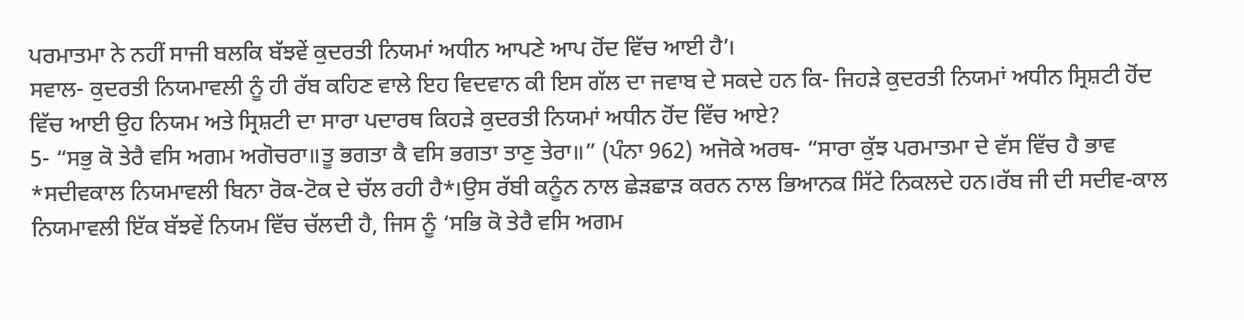ਪਰਮਾਤਮਾ ਨੇ ਨਹੀਂ ਸਾਜੀ ਬਲਕਿ ਬੱਝਵੇਂ ਕੁਦਰਤੀ ਨਿਯਮਾਂ ਅਧੀਨ ਆਪਣੇ ਆਪ ਹੋਂਦ ਵਿੱਚ ਆਈ ਹੈ’।
ਸਵਾਲ- ਕੁਦਰਤੀ ਨਿਯਮਾਵਲੀ ਨੂੰ ਹੀ ਰੱਬ ਕਹਿਣ ਵਾਲੇ ਇਹ ਵਿਦਵਾਨ ਕੀ ਇਸ ਗੱਲ ਦਾ ਜਵਾਬ ਦੇ ਸਕਦੇ ਹਨ ਕਿ- ਜਿਹੜੇ ਕੁਦਰਤੀ ਨਿਯਮਾਂ ਅਧੀਨ ਸ੍ਰਿਸ਼ਟੀ ਹੋਂਦ ਵਿੱਚ ਆਈ ਉਹ ਨਿਯਮ ਅਤੇ ਸ੍ਰਿਸ਼ਟੀ ਦਾ ਸਾਰਾ ਪਦਾਰਥ ਕਿਹੜੇ ਕੁਦਰਤੀ ਨਿਯਮਾਂ ਅਧੀਨ ਹੋਂਦ ਵਿੱਚ ਆਏ?
5- “ਸਭੁ ਕੋ ਤੇਰੈ ਵਸਿ ਅਗਮ ਅਗੋਚਰਾ॥ਤੂ ਭਗਤਾ ਕੈ ਵਸਿ ਭਗਤਾ ਤਾਣੁ ਤੇਰਾ॥” (ਪੰਨਾ 962) ਅਜੋਕੇ ਅਰਥ- “ਸਾਰਾ ਕੁੱਝ ਪਰਮਾਤਮਾ ਦੇ ਵੱਸ ਵਿੱਚ ਹੈ ਭਾਵ *ਸਦੀਵਕਾਲ ਨਿਯਮਾਵਲੀ ਬਿਨਾ ਰੋਕ-ਟੋਕ ਦੇ ਚੱਲ ਰਹੀ ਹੈ*।ਉਸ ਰੱਬੀ ਕਨੂੰਨ ਨਾਲ ਛੇੜਛਾੜ ਕਰਨ ਨਾਲ ਭਿਆਨਕ ਸਿੱਟੇ ਨਿਕਲਦੇ ਹਨ।ਰੱਬ ਜੀ ਦੀ ਸਦੀਵ-ਕਾਲ ਨਿਯਮਾਵਲੀ ਇੱਕ ਬੱਝਵੇਂ ਨਿਯਮ ਵਿੱਚ ਚੱਲਦੀ ਹੈ, ਜਿਸ ਨੂੰ ‘ਸਭਿ ਕੋ ਤੇਰੈ ਵਸਿ ਅਗਮ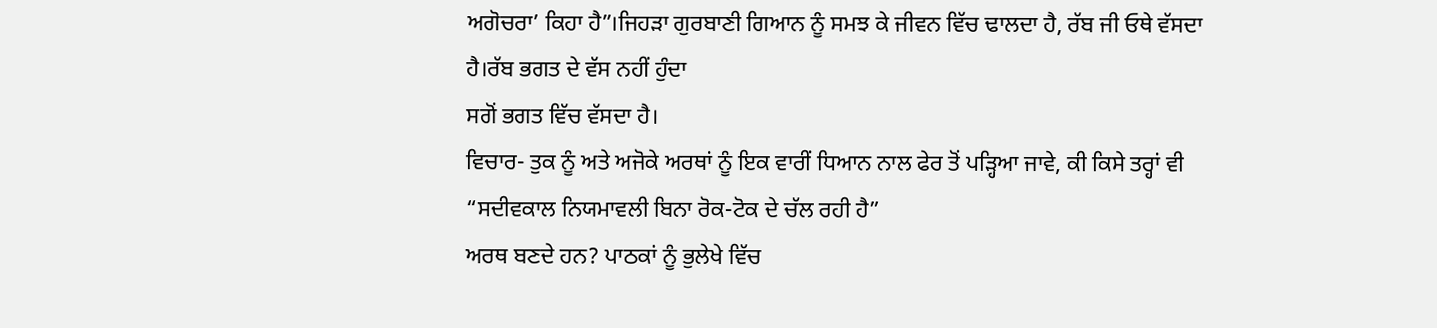ਅਗੋਚਰਾ’ ਕਿਹਾ ਹੈ”।ਜਿਹੜਾ ਗੁਰਬਾਣੀ ਗਿਆਨ ਨੂੰ ਸਮਝ ਕੇ ਜੀਵਨ ਵਿੱਚ ਢਾਲਦਾ ਹੈ, ਰੱਬ ਜੀ ਓਥੇ ਵੱਸਦਾ ਹੈ।ਰੱਬ ਭਗਤ ਦੇ ਵੱਸ ਨਹੀਂ ਹੁੰਦਾ
ਸਗੋਂ ਭਗਤ ਵਿੱਚ ਵੱਸਦਾ ਹੈ।
ਵਿਚਾਰ- ਤੁਕ ਨੂੰ ਅਤੇ ਅਜੋਕੇ ਅਰਥਾਂ ਨੂੰ ਇਕ ਵਾਰੀਂ ਧਿਆਨ ਨਾਲ ਫੇਰ ਤੋਂ ਪੜ੍ਹਿਆ ਜਾਵੇ, ਕੀ ਕਿਸੇ ਤਰ੍ਹਾਂ ਵੀ “ਸਦੀਵਕਾਲ ਨਿਯਮਾਵਲੀ ਬਿਨਾ ਰੋਕ-ਟੋਕ ਦੇ ਚੱਲ ਰਹੀ ਹੈ”
ਅਰਥ ਬਣਦੇ ਹਨ? ਪਾਠਕਾਂ ਨੂੰ ਭੁਲੇਖੇ ਵਿੱਚ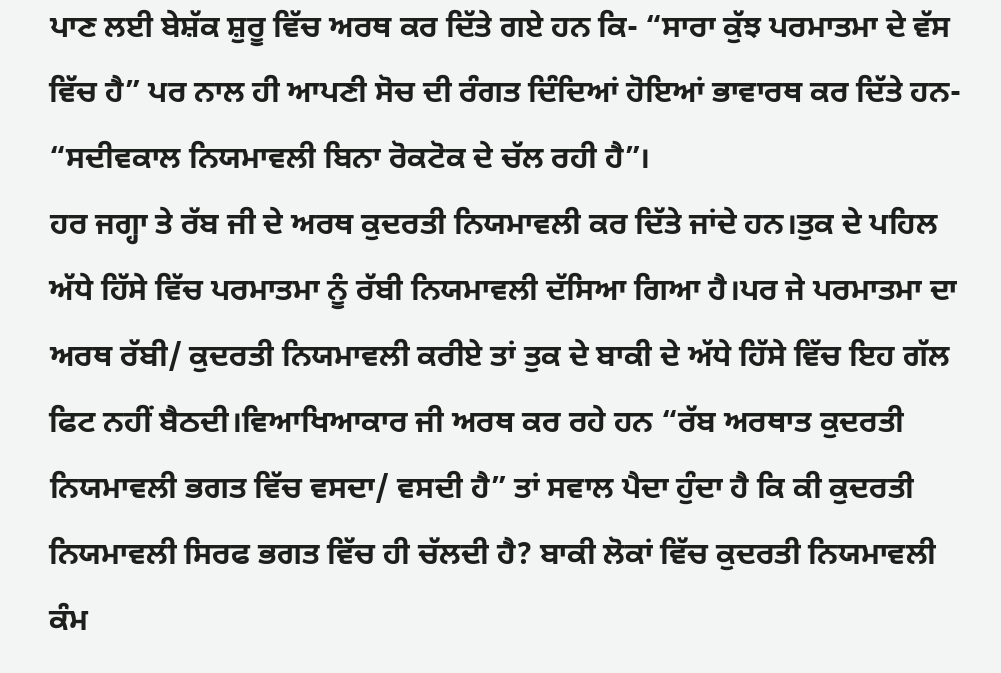ਪਾਣ ਲਈ ਬੇਸ਼ੱਕ ਸ਼ੁਰੂ ਵਿੱਚ ਅਰਥ ਕਰ ਦਿੱਤੇ ਗਏ ਹਨ ਕਿ- “ਸਾਰਾ ਕੁੱਝ ਪਰਮਾਤਮਾ ਦੇ ਵੱਸ ਵਿੱਚ ਹੈ” ਪਰ ਨਾਲ ਹੀ ਆਪਣੀ ਸੋਚ ਦੀ ਰੰਗਤ ਦਿੰਦਿਆਂ ਹੋਇਆਂ ਭਾਵਾਰਥ ਕਰ ਦਿੱਤੇ ਹਨ- “ਸਦੀਵਕਾਲ ਨਿਯਮਾਵਲੀ ਬਿਨਾ ਰੋਕਟੋਕ ਦੇ ਚੱਲ ਰਹੀ ਹੈ”।
ਹਰ ਜਗ੍ਹਾ ਤੇ ਰੱਬ ਜੀ ਦੇ ਅਰਥ ਕੁਦਰਤੀ ਨਿਯਮਾਵਲੀ ਕਰ ਦਿੱਤੇ ਜਾਂਦੇ ਹਨ।ਤੁਕ ਦੇ ਪਹਿਲ ਅੱਧੇ ਹਿੱਸੇ ਵਿੱਚ ਪਰਮਾਤਮਾ ਨੂੰ ਰੱਬੀ ਨਿਯਮਾਵਲੀ ਦੱਸਿਆ ਗਿਆ ਹੈ।ਪਰ ਜੇ ਪਰਮਾਤਮਾ ਦਾ
ਅਰਥ ਰੱਬੀ/ ਕੁਦਰਤੀ ਨਿਯਮਾਵਲੀ ਕਰੀਏ ਤਾਂ ਤੁਕ ਦੇ ਬਾਕੀ ਦੇ ਅੱਧੇ ਹਿੱਸੇ ਵਿੱਚ ਇਹ ਗੱਲ
ਫਿਟ ਨਹੀਂ ਬੈਠਦੀ।ਵਿਆਖਿਆਕਾਰ ਜੀ ਅਰਥ ਕਰ ਰਹੇ ਹਨ “ਰੱਬ ਅਰਥਾਤ ਕੁਦਰਤੀ ਨਿਯਮਾਵਲੀ ਭਗਤ ਵਿੱਚ ਵਸਦਾ/ ਵਸਦੀ ਹੈ” ਤਾਂ ਸਵਾਲ ਪੈਦਾ ਹੁੰਦਾ ਹੈ ਕਿ ਕੀ ਕੁਦਰਤੀ ਨਿਯਮਾਵਲੀ ਸਿਰਫ ਭਗਤ ਵਿੱਚ ਹੀ ਚੱਲਦੀ ਹੈ? ਬਾਕੀ ਲੋਕਾਂ ਵਿੱਚ ਕੁਦਰਤੀ ਨਿਯਮਾਵਲੀ ਕੰਮ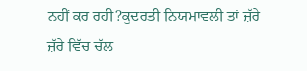ਨਹੀਂ ਕਰ ਰਹੀ?ਕੁਦਰਤੀ ਨਿਯਮਾਵਲੀ ਤਾਂ ਜ਼ੱਰੇ ਜ਼ੱਰੇ ਵਿੱਚ ਚੱਲ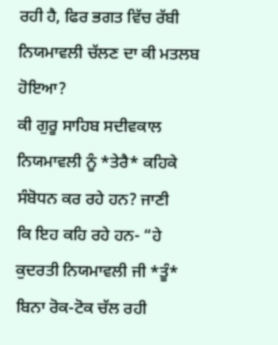ਰਹੀ ਹੈ, ਫਿਰ ਭਗਤ ਵਿੱਚ ਰੱਬੀ ਨਿਯਮਾਵਲੀ ਚੱਲਣ ਦਾ ਕੀ ਮਤਲਬ ਹੋਇਆ?
ਕੀ ਗੁਰੂ ਸਾਹਿਬ ਸਦੀਵਕਾਲ ਨਿਯਮਾਵਲੀ ਨੂੰ *ਤੇਰੈ* ਕਹਿਕੇ ਸੰਬੋਧਨ ਕਰ ਰਹੇ ਹਨ? ਜਾਣੀ
ਕਿ ਇਹ ਕਹਿ ਰਹੇ ਹਨ- “ਹੇ ਕੁਦਰਤੀ ਨਿਯਮਾਵਲੀ ਜੀ *ਤੂੰ* ਬਿਨਾ ਰੋਕ-ਟੋਕ ਚੱਲ ਰਹੀ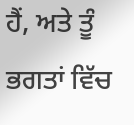ਹੈਂ, ਅਤੇ ਤੂੰ ਭਗਤਾਂ ਵਿੱਚ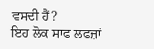ਵਸਦੀ ਹੈਂ?
ਇਹ ਲੋਕ ਸਾਫ ਲਫਜ਼ਾਂ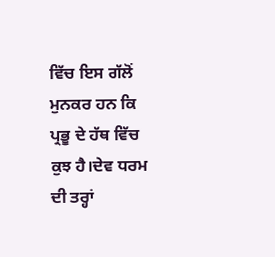ਵਿੱਚ ਇਸ ਗੱਲੋਂ ਮੁਨਕਰ ਹਨ ਕਿ ਪ੍ਰਭੂ ਦੇ ਹੱਥ ਵਿੱਚ ਕੁਝ ਹੈ।ਦੇਵ ਧਰਮ ਦੀ ਤਰ੍ਹਾਂ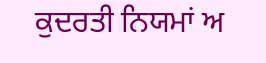ਕੁਦਰਤੀ ਨਿਯਮਾਂ ਅ